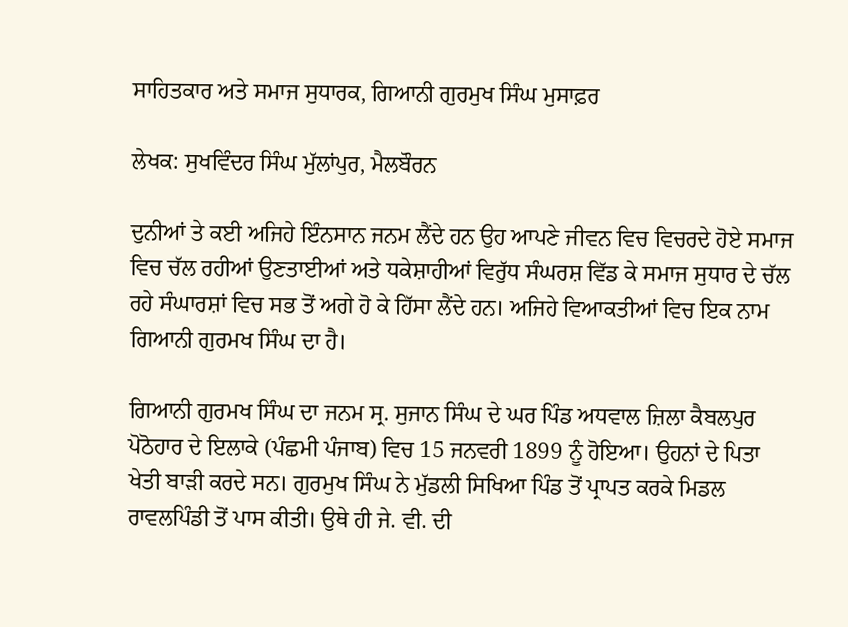ਸਾਹਿਤਕਾਰ ਅਤੇ ਸਮਾਜ ਸੁਧਾਰਕ, ਗਿਆਨੀ ਗੁਰਮੁਖ ਸਿੰਘ ਮੁਸਾਫ਼ਰ

ਲੇਖਕ: ਸੁਖਵਿੰਦਰ ਸਿੰਘ ਮੁੱਲਾਂਪੁਰ, ਮੈਲਬੌਰਨ

ਦੁਨੀਆਂ ਤੇ ਕਈ ਅਜਿਹੇ ਇੰਨਸਾਨ ਜਨਮ ਲੈਂਦੇ ਹਨ ਉਹ ਆਪਣੇ ਜੀਵਨ ਵਿਚ ਵਿਚਰਦੇ ਹੋਏ ਸਮਾਜ ਵਿਚ ਚੱਲ ਰਹੀਆਂ ਉਣਤਾਈਆਂ ਅਤੇ ਧਕੇਸ਼ਾਹੀਆਂ ਵਿਰੁੱਧ ਸੰਘਰਸ਼ ਵਿੱਡ ਕੇ ਸਮਾਜ ਸੁਧਾਰ ਦੇ ਚੱਲ ਰਹੇ ਸੰਘਾਰਸ਼ਾਂ ਵਿਚ ਸਭ ਤੋਂ ਅਗੇ ਹੋ ਕੇ ਹਿੱਸਾ ਲੈਂਦੇ ਹਨ। ਅਜਿਹੇ ਵਿਆਕਤੀਆਂ ਵਿਚ ਇਕ ਨਾਮ ਗਿਆਨੀ ਗੁਰਮਖ ਸਿੰਘ ਦਾ ਹੈ।

ਗਿਆਨੀ ਗੁਰਮਖ ਸਿੰਘ ਦਾ ਜਨਮ ਸ੍ਰ. ਸੁਜਾਨ ਸਿੰਘ ਦੇ ਘਰ ਪਿੰਡ ਅਧਵਾਲ ਜ਼ਿਲਾ ਕੈਬਲਪੁਰ ਪੋਠੋਹਾਰ ਦੇ ਇਲਾਕੇ (ਪੰਛਮੀ ਪੰਜਾਬ) ਵਿਚ 15 ਜਨਵਰੀ 1899 ਨੂੰ ਹੋਇਆ। ਉਹਨਾਂ ਦੇ ਪਿਤਾ ਖੇਤੀ ਬਾੜੀ ਕਰਦੇ ਸਨ। ਗੁਰਮੁਖ ਸਿੰਘ ਨੇ ਮੁੱਡਲੀ ਸਿਖਿਆ ਪਿੰਡ ਤੋਂ ਪ੍ਰਾਪਤ ਕਰਕੇ ਮਿਡਲ ਰਾਵਲਪਿੰਡੀ ਤੋਂ ਪਾਸ ਕੀਤੀ। ਉਥੇ ਹੀ ਜੇ. ਵੀ. ਦੀ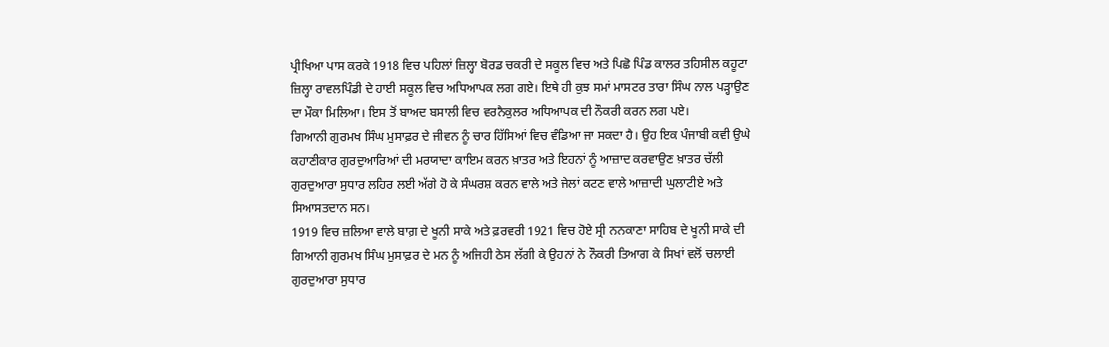ਪ੍ਰੀਖਿਆ ਪਾਸ ਕਰਕੇ 1918 ਵਿਚ ਪਹਿਲਾਂ ਜ਼ਿਲ੍ਹਾ ਬੋਰਡ ਚਕਰੀ ਦੇ ਸਕੂਲ ਵਿਚ ਅਤੇ ਪਿਛੋ ਪਿੰਡ ਕਾਲਰ ਤਹਿਸੀਲ ਕਹੂਟਾ ਜ਼ਿਲ੍ਹਾ ਰਾਵਲਪਿੰਡੀ ਦੇ ਹਾਈ ਸਕੂਲ ਵਿਚ ਅਧਿਆਪਕ ਲਗ ਗਏ। ਇਥੇ ਹੀ ਕੁਝ ਸਮਾਂ ਮਾਸਟਰ ਤਾਰਾ ਸਿੰਘ ਨਾਲ ਪੜ੍ਹਾਉਣ ਦਾ ਮੌਕਾ ਮਿਲਿਆ। ਇਸ ਤੋਂ ਬਾਅਦ ਬਸਾਲੀ ਵਿਚ ਵਰਨੈਕੁਲਰ ਅਧਿਆਪਕ ਦੀ ਨੌਕਰੀ ਕਰਨ ਲਗ ਪਏ।
ਗਿਆਨੀ ਗੁਰਮਖ ਸਿੰਘ ਮੁਸਾਫ਼ਰ ਦੇ ਜੀਵਨ ਨੂੰ ਚਾਰ ਹਿੱਸਿਆਂ ਵਿਚ ਵੰਡਿਆ ਜਾ ਸਕਦਾ ਹੈ। ਉਹ ਇਕ ਪੰਜਾਬੀ ਕਵੀ ਉਘੇ ਕਹਾਣੀਕਾਰ ਗੁਰਦੁਆਰਿਆਂ ਦੀ ਮਰਯਾਦਾ ਕਾਇਮ ਕਰਨ ਖ਼ਾਤਰ ਅਤੇ ਇਹਨਾਂ ਨੂੰ ਆਜ਼ਾਦ ਕਰਵਾਉਣ ਖ਼ਾਤਰ ਚੱਲੀ ਗੁਰਦੁਆਰਾ ਸੁਧਾਰ ਲਹਿਰ ਲਈ ਅੱਗੇ ਹੋ ਕੇ ਸੰਘਰਸ਼ ਕਰਨ ਵਾਲੇ ਅਤੇ ਜੇਲਾਂ ਕਟਣ ਵਾਲੇ ਆਜ਼ਾਦੀ ਘੁਲਾਟੀਏ ਅਤੇ ਸਿਆਸਤਦਾਨ ਸਨ।
1919 ਵਿਚ ਜ਼ਲਿਆ ਵਾਲੇ ਬਾਗ਼ ਦੇ ਖੂਨੀ ਸਾਕੇ ਅਤੇ ਫ਼ਰਵਰੀ 1921 ਵਿਚ ਹੋਏ ਸ੍ਰੀ ਨਨਕਾਣਾ ਸਾਹਿਬ ਦੇ ਖੂਨੀ ਸਾਕੇ ਦੀ ਗਿਆਨੀ ਗੁਰਮਖ ਸਿੰਘ ਮੁਸਾਫ਼ਰ ਦੇ ਮਨ ਨੂੰ ਅਜਿਹੀ ਠੇਸ ਲੱਗੀ ਕੇ ਉਹਨਾਂ ਨੇ ਨੌਕਰੀ ਤਿਆਗ ਕੇ ਸਿਖਾਂ ਵਲੋਂ ਚਲਾਈ ਗੁਰਦੁਆਰਾ ਸੁਧਾਰ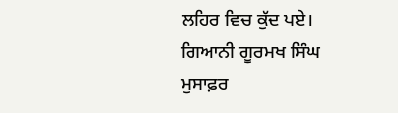ਲਹਿਰ ਵਿਚ ਕੁੱਦ ਪਏ।
ਗਿਆਨੀ ਗੂਰਮਖ ਸਿੰਘ ਮੁਸਾਫ਼ਰ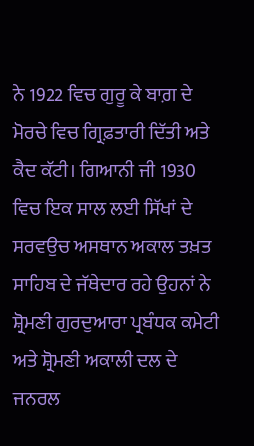ਨੇ 1922 ਵਿਚ ਗੁਰੂ ਕੇ ਬਾਗ਼ ਦੇ ਮੋਰਚੇ ਵਿਚ ਗ੍ਰਿਫ਼ਤਾਰੀ ਦਿੱਤੀ ਅਤੇ ਕੈਦ ਕੱਟੀ। ਗਿਆਨੀ ਜੀ 1930 ਵਿਚ ਇਕ ਸਾਲ ਲਈ ਸਿੱਖਾਂ ਦੇ ਸਰਵਉਚ ਅਸਥਾਨ ਅਕਾਲ ਤਖ਼ਤ ਸਾਹਿਬ ਦੇ ਜੱਥੇਦਾਰ ਰਹੇ ਉਹਨਾਂ ਨੇ ਸ਼੍ਰੋਮਣੀ ਗੁਰਦੁਆਰਾ ਪ੍ਰਬੰਧਕ ਕਮੇਟੀ  ਅਤੇ ਸ਼੍ਰੋਮਣੀ ਅਕਾਲੀ ਦਲ ਦੇ ਜਨਰਲ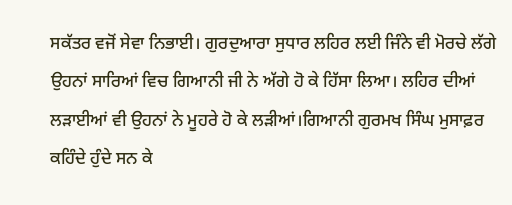ਸਕੱਤਰ ਵਜੋਂ ਸੇਵਾ ਨਿਭਾਈ। ਗੁਰਦੁਆਰਾ ਸੁਧਾਰ ਲਹਿਰ ਲਈ ਜਿੰਨੇ ਵੀ ਮੋਰਚੇ ਲੱਗੇ ਉਹਨਾਂ ਸਾਰਿਆਂ ਵਿਚ ਗਿਆਨੀ ਜੀ ਨੇ ਅੱਗੇ ਹੋ ਕੇ ਹਿੱਸਾ ਲਿਆ। ਲਹਿਰ ਦੀਆਂ ਲੜਾਈਆਂ ਵੀ ਉਹਨਾਂ ਨੇ ਮੂਹਰੇ ਹੋ ਕੇ ਲੜੀਆਂ।ਗਿਆਨੀ ਗੁਰਮਖ ਸਿੰਘ ਮੁਸਾਫ਼ਰ ਕਹਿੰਦੇ ਹੁੰਦੇ ਸਨ ਕੇ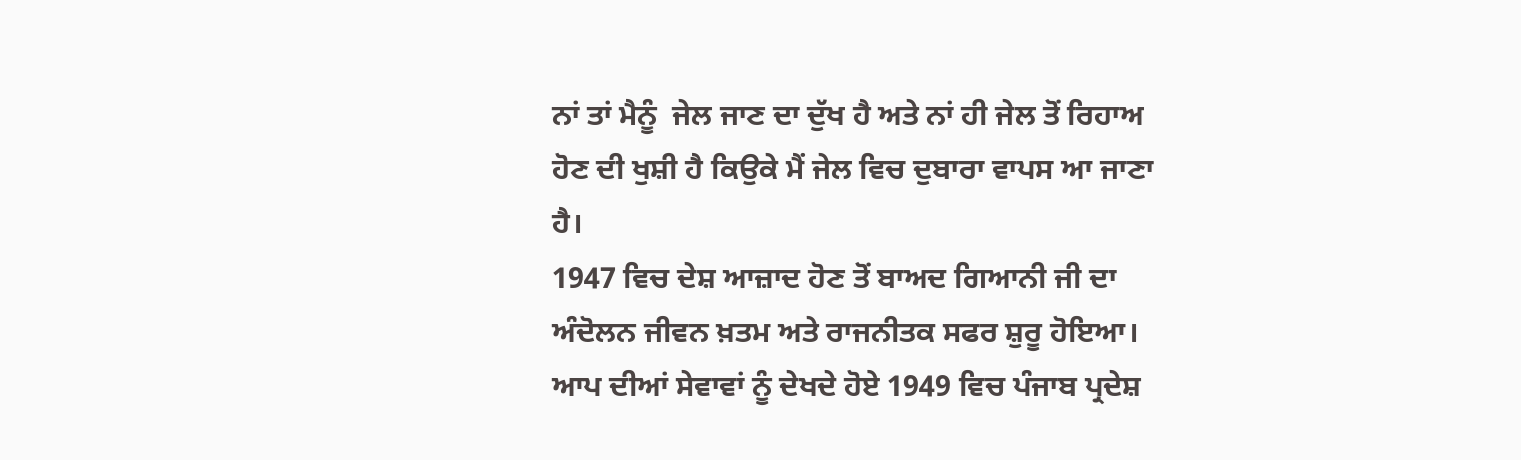ਨਾਂ ਤਾਂ ਮੈਨੂੰ  ਜੇਲ ਜਾਣ ਦਾ ਦੁੱਖ ਹੈ ਅਤੇ ਨਾਂ ਹੀ ਜੇਲ ਤੋਂ ਰਿਹਾਅ ਹੋਣ ਦੀ ਖੁਸ਼ੀ ਹੈ ਕਿਉਕੇ ਮੈਂ ਜੇਲ ਵਿਚ ਦੁਬਾਰਾ ਵਾਪਸ ਆ ਜਾਣਾ ਹੈ।
1947 ਵਿਚ ਦੇਸ਼ ਆਜ਼ਾਦ ਹੋਣ ਤੋਂ ਬਾਅਦ ਗਿਆਨੀ ਜੀ ਦਾ ਅੰਦੋਲਨ ਜੀਵਨ ਖ਼ਤਮ ਅਤੇ ਰਾਜਨੀਤਕ ਸਫਰ ਸ਼ੁਰੂ ਹੋਇਆ। ਆਪ ਦੀਆਂ ਸੇਵਾਵਾਂ ਨੂੰ ਦੇਖਦੇ ਹੋਏ 1949 ਵਿਚ ਪੰਜਾਬ ਪ੍ਰਦੇਸ਼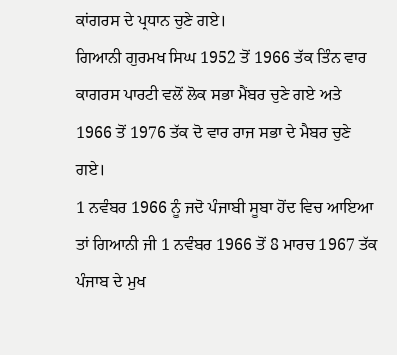ਕਾਂਗਰਸ ਦੇ ਪ੍ਰਧਾਨ ਚੁਣੇ ਗਏ।
ਗਿਆਨੀ ਗੁਰਮਖ ਸਿਘ 1952 ਤੋਂ 1966 ਤੱਕ ਤਿੰਨ ਵਾਰ ਕਾਗਰਸ ਪਾਰਟੀ ਵਲੋਂ ਲੋਕ ਸਭਾ ਮੈਂਬਰ ਚੁਣੇ ਗਏ ਅਤੇ 1966 ਤੋਂ 1976 ਤੱਕ ਦੋ ਵਾਰ ਰਾਜ ਸਭਾ ਦੇ ਮੈਬਰ ਚੁਣੇ ਗਏ।
1 ਨਵੰਬਰ 1966 ਨੂੰ ਜਦੋ ਪੰਜਾਬੀ ਸੂਬਾ ਹੋਂਦ ਵਿਚ ਆਇਆ ਤਾਂ ਗਿਆਨੀ ਜੀ 1 ਨਵੰਬਰ 1966 ਤੋਂ 8 ਮਾਰਚ 1967 ਤੱਕ ਪੰਜਾਬ ਦੇ ਮੁਖ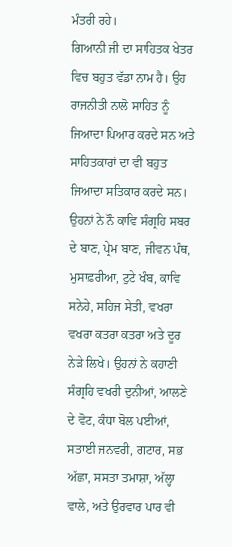ਮੰਤਰੀ ਰਹੇ।
ਗਿਆਨੀ ਜੀ ਦਾ ਸਾਹਿਤਕ ਖੇਤਰ ਵਿਚ ਬਹੁਤ ਵੱਡਾ ਨਾਮ ਹੈ। ਉਹ ਰਾਜਨੀਤੀ ਨਾਲੋ ਸਾਹਿਤ ਨੂੰ ਜਿਆਦਾ ਪਿਆਰ ਕਰਦੇ ਸਨ ਅਤੇ ਸਾਹਿਤਕਾਰਾਂ ਦਾ ਵੀ ਬਹੁਤ ਜਿਆਦਾ ਸਤਿਕਾਰ ਕਰਦੇ ਸਨ। ਉਹਨਾਂ ਨੇ ਨੌ ਕਾਵਿ ਸੰਗ੍ਰਹਿ ਸਬਰ ਦੇ ਬਾਣ, ਪ੍ਰੇਮ ਬਾਣ, ਜੀਵਨ ਪੰਥ, ਮੁਸਾਫ਼ਰੀਆ, ਟੁਟੇ ਖੰਬ, ਕਾਵਿ ਸਨੇਹੇ, ਸਹਿਜ ਸੇਤੀ, ਵਖਰਾ ਵਖਰਾ ਕਤਰਾ ਕਤਰਾ ਅਤੇ ਦੂਰ ਨੇੜੇ ਲਿਖੇ। ਉਹਨਾਂ ਨੇ ਕਹਾਣੀ ਸੰਗ੍ਰਹਿ ਵਖਰੀ ਦੁਨੀਆਂ, ਆਲਣੇ ਦੇ ਵੋਟ, ਕੰਧਾ ਬੋਲ ਪਈਆਂ, ਸਤਾਈ ਜਨਵਰੀ, ਗਟਾਰ, ਸਭ ਅੱਛਾ, ਸਸਤਾ ਤਮਾਸ਼ਾ, ਅੱਲ੍ਹਾ ਵਾਲੇ, ਅਤੇ ਉਰਵਾਰ ਪਾਰ ਵੀ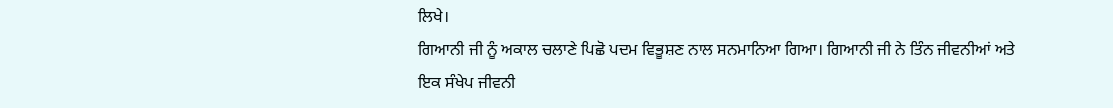ਲਿਖੇ।
ਗਿਆਨੀ ਜੀ ਨੂੰ ਅਕਾਲ ਚਲਾਣੇ ਪਿਛੋ ਪਦਮ ਵਿਭੂਸ਼ਣ ਨਾਲ ਸਨਮਾਨਿਆ ਗਿਆ। ਗਿਆਨੀ ਜੀ ਨੇ ਤਿੰਨ ਜੀਵਨੀਆਂ ਅਤੇ ਇਕ ਸੰਖੇਪ ਜੀਵਨੀ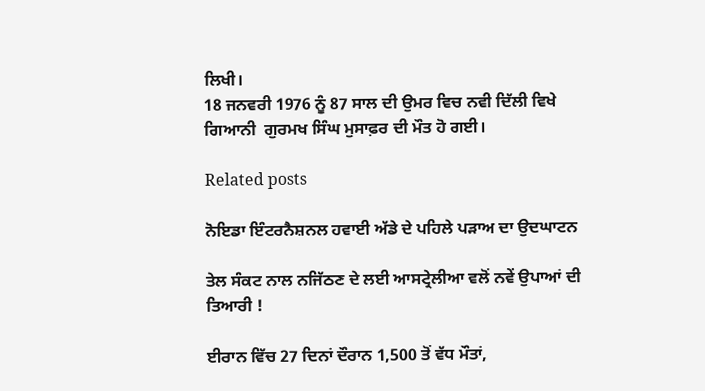ਲਿਖੀ।
18 ਜਨਵਰੀ 1976 ਨੂੰ 87 ਸਾਲ ਦੀ ਉਮਰ ਵਿਚ ਨਵੀ ਦਿੱਲੀ ਵਿਖੇ ਗਿਆਨੀ  ਗੁਰਮਖ ਸਿੰਘ ਮੁਸਾਫ਼ਰ ਦੀ ਮੌਤ ਹੋ ਗਈ।

Related posts

ਨੋਇਡਾ ਇੰਟਰਨੈਸ਼ਨਲ ਹਵਾਈ ਅੱਡੇ ਦੇ ਪਹਿਲੇ ਪੜਾਅ ਦਾ ਉਦਘਾਟਨ

ਤੇਲ ਸੰਕਟ ਨਾਲ ਨਜਿੱਠਣ ਦੇ ਲਈ ਆਸਟ੍ਰੇਲੀਆ ਵਲੋਂ ਨਵੇਂ ਉਪਾਆਂ ਦੀ ਤਿਆਰੀ !

ਈਰਾਨ ਵਿੱਚ 27 ਦਿਨਾਂ ਦੌਰਾਨ 1,500 ਤੋਂ ਵੱਧ ਮੌਤਾਂ,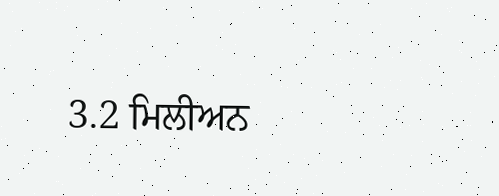3.2 ਮਿਲੀਅਨ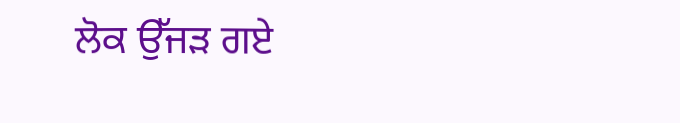ਲੋਕ ਉੱਜੜ ਗਏ